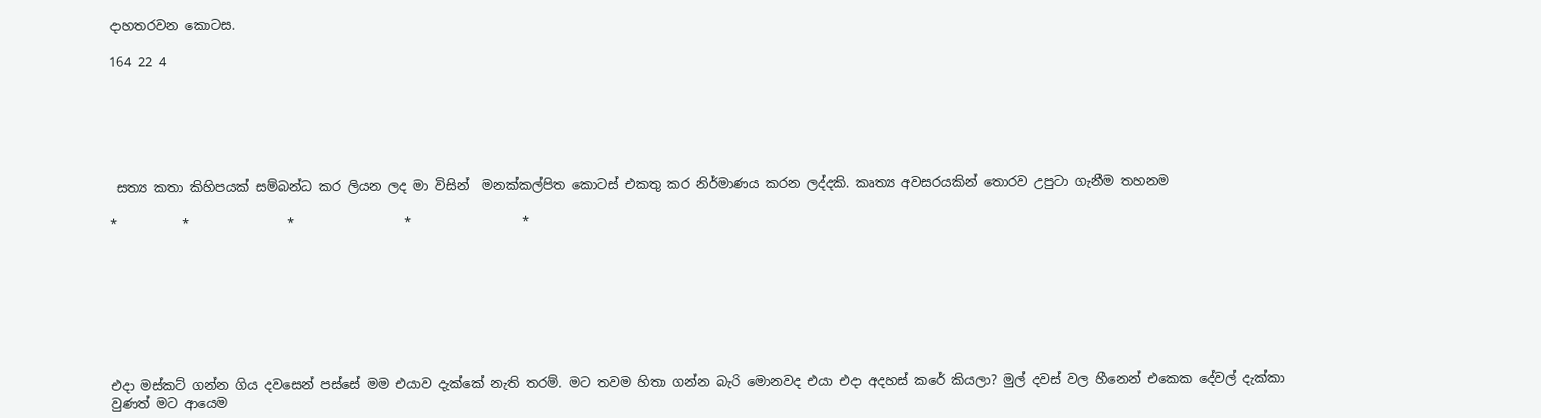දාහතරවන කොටස.

164 22 4






 සත්‍ය කතා කිහිපයක් සම්බන්ධ කර ලියන ලද මා විසින්  මනක්කල්පිත කොටස් එකතු කර නිර්මාණය කරන ලද්දකි. කෘත්‍ය අවසරයකින් තොරව උපුටා ගැනීම තහනම

*          *               *                 *                 *








එදා මස්කට් ගන්න ගිය දවසෙන් පස්සේ මම එයාව දැක්කේ නැති තරම්. මට තවම හිතා ගන්න බැරි මොනවද එයා එදා අදහස් කරේ කියලා? මුල් දවස් වල හීනෙන් එකෙක දේවල් දැක්කා වුණත් මට ආයෙම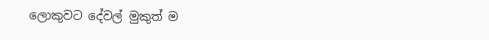ලොකුවට දේවල් මුකුත් ම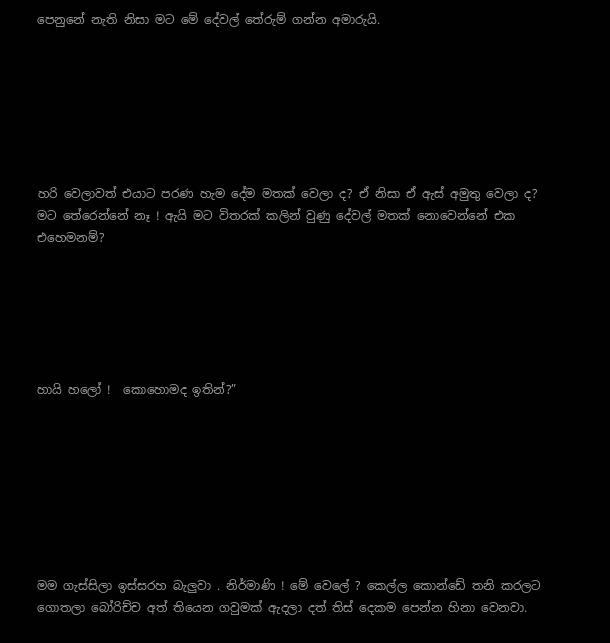පෙනුනේ නැති නිසා මට මේ දේවල් තේරුම් ගන්න අමාරුයි.







හරි වෙලාවත් එයාට පරණ හැම දේම මතක් වෙලා ද? ඒ නිසා ඒ ඇස් අමුතු වෙලා ද? මට තේරෙන්නේ නෑ ! ඇයි මට විතරක් කලින් වුණු දේවල් මතක් නොවෙන්නේ එක එහෙමනම්?






හායි හලෝ !  කොහොමද ඉතින්?”








මම ගැස්සිලා ඉස්සරහ බැලුවා . නිර්මාණි ! මේ වෙලේ ? කෙල්ල කොන්ඩේ තනි කරලට ගොතලා බෝරිච්ච අත් තියෙන ගවුමක් ඇදලා දත් තිස් දෙකම පෙන්න හිනා වෙනවා.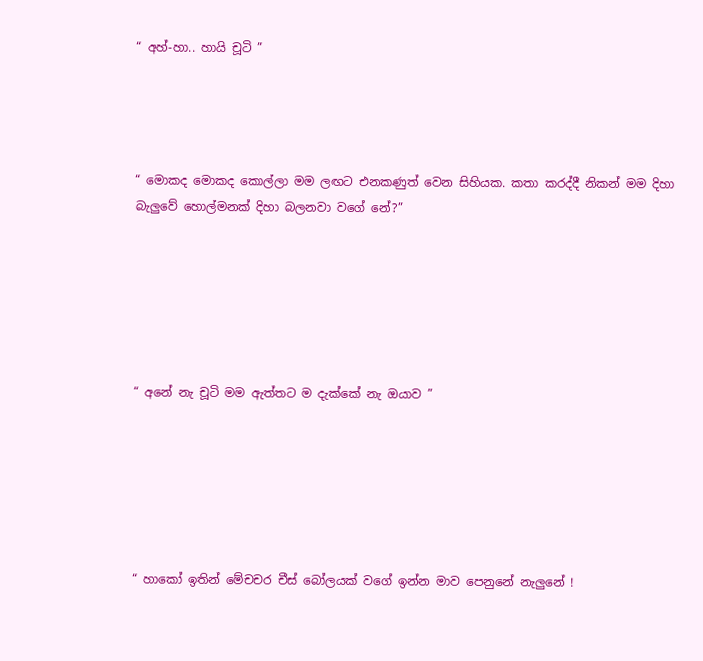“ අහ්-හා.. හායි චූටි ”




“ මොකද මොකද කොල්ලා මම ලඟට එනකණුත් වෙන සිහියක. කතා කරද්දී නිකන් මම දිහා බැලුවේ හොල්මනක් දිහා බලනවා වගේ නේ?”






“ අනේ නැ චූටි මම ඇත්තට ම දැක්කේ නැ ඔයාව ”






“ හාකෝ ඉතින් මේචචර චීස් බෝලයක් වගේ ඉන්න මාව පෙනුනේ නැලුනේ !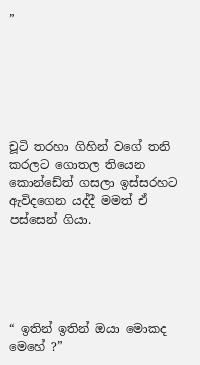”






චූටි තරහා ගිහින් වගේ තනි කරලට ගොතල තියෙන  කොන්ඩේත් ගසලා ඉස්සරහට ඇවිදගෙන යද්දී මමත් ඒ පස්සෙන් ගියා.





“ ඉතින් ඉතින් ඔයා මොකද මෙහේ ?”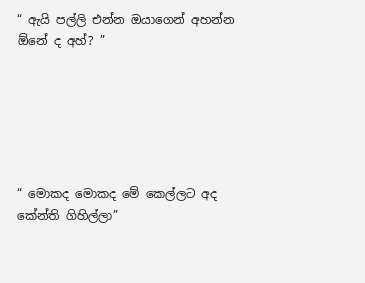“ ඇයි පල්ලි එන්න ඔයාගෙන් අහන්න ඕනේ ද අහ්? ”






“ මොකද මොකද මේ කෙල්ලට අද කේන්ති ගිහිල්ලා”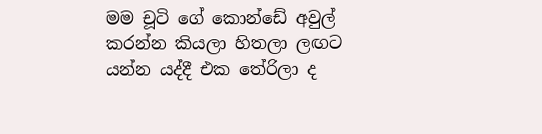මම චූටි ගේ කොන්ඩේ අවුල් කරන්න කියලා හිතලා ලඟට යන්න යද්දී එක තේරිලා ද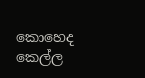කොහෙද කෙල්ල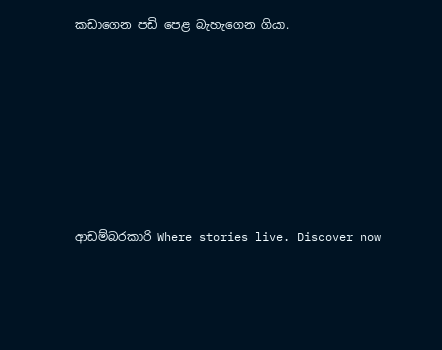කඩාගෙන පඩි පෙළ බැහැගෙන ගියා.







ආඩම්බරකාරි Where stories live. Discover now